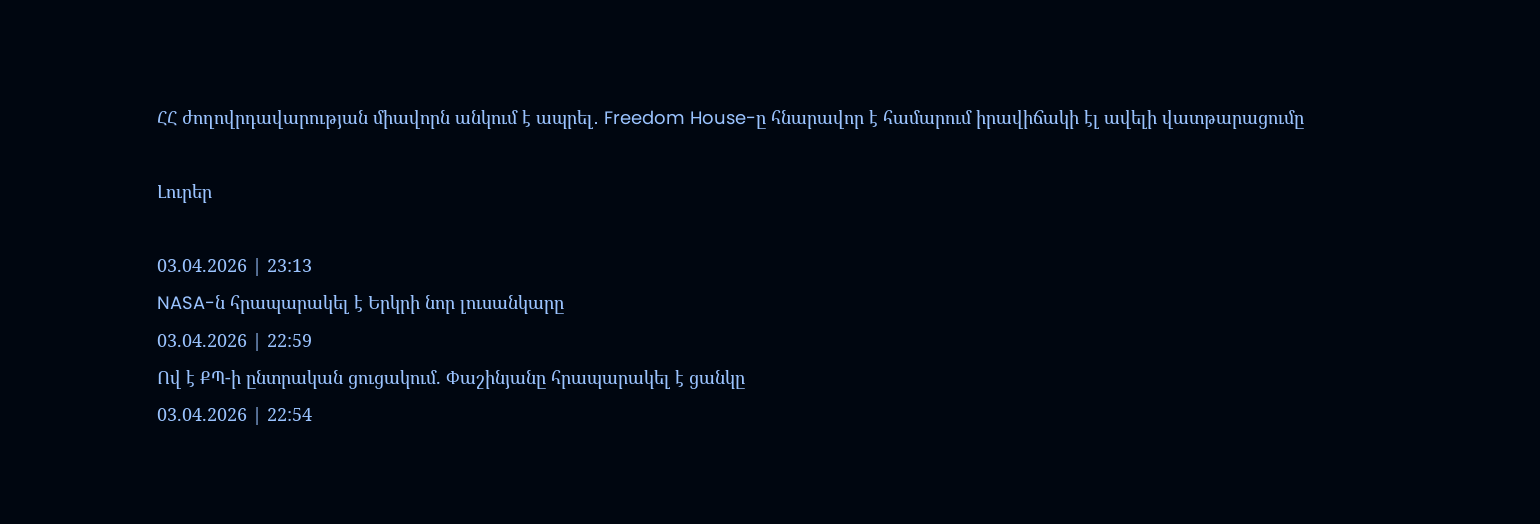ՀՀ ժողովրդավարության միավորն անկում է ապրել․ Freedom House-ը հնարավոր է համարում իրավիճակի էլ ավելի վատթարացումը

Լուրեր

03.04.2026 | 23:13
NASA-ն հրապարակել է Երկրի նոր լուսանկարը
03.04.2026 | 22:59
Ով է ՔՊ-ի ընտրական ցուցակում. Փաշինյանը հրապարակել է ցանկը
03.04.2026 | 22:54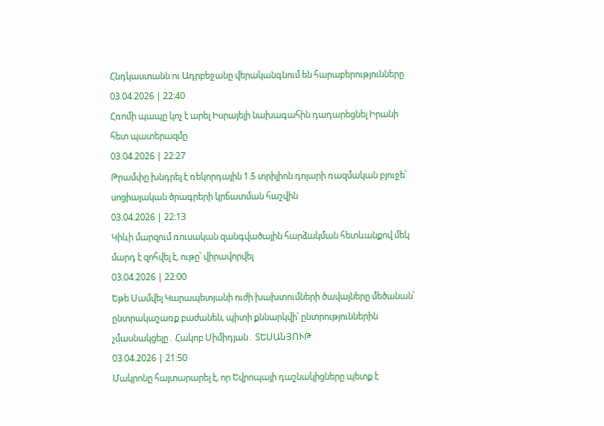Հնդկաստանն ու Ադրբեջանը վերականգնում են հարաբերությունները
03.04.2026 | 22:40
Հռոմի պապը կոչ է արել Իսրայելի նախագահին դադարեցնել Իրանի հետ պատերազմը
03.04.2026 | 22:27
Թրամփը խնդրել է ռեկորդային 1.5 տրիլիոն դոլարի ռազմական բյուջե՝ սոցիալական ծրագրերի կրճատման հաշվին
03.04.2026 | 22:13
Կիևի մարզում ռուսական զանգվածային հարձակման հետևանքով մեկ մարդ է զոհվել է, ութը՝ վիրավորվել
03.04.2026 | 22:00
Եթե Սամվել Կարապետյանի ուժի խախտումների ծավալները մեծանան՝ ընտրակաշառք բաժանեն, պիտի քննարկվի՝ ընտրություններին չմասնակցելը․ Հակոբ Սիմիդյան․ ՏԵՍԱՆՅՈՒԹ
03.04.2026 | 21:50
Մակրոնը հայտարարել է, որ Եվրոպայի դաշնակիցները պետք է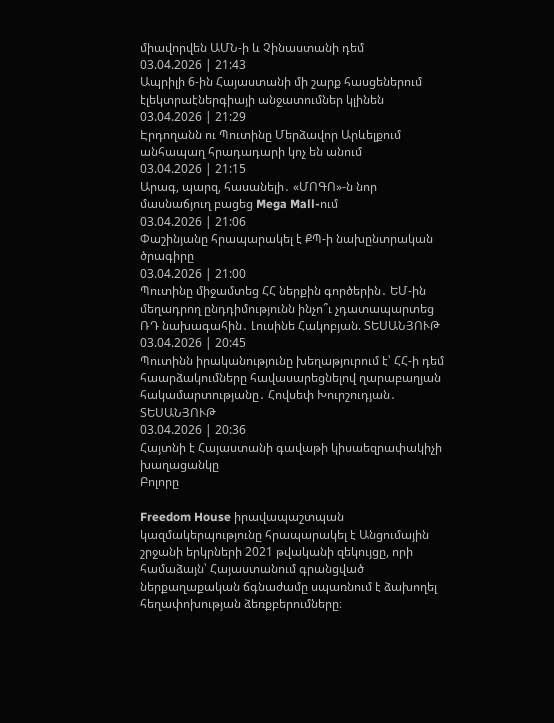միավորվեն ԱՄՆ-ի և Չինաստանի դեմ
03.04.2026 | 21:43
Ապրիլի 6-ին Հայաստանի մի շարք հասցեներում էլեկտրաէներգիայի անջատումներ կլինեն
03.04.2026 | 21:29
Էրդողանն ու Պուտինը Մերձավոր Արևելքում անհապաղ հրադադարի կոչ են անում
03.04.2026 | 21:15
Արագ, պարզ, հասանելի․ «ՄՈԳՈ»-ն նոր մասնաճյուղ բացեց Mega Mall-ում
03.04.2026 | 21:06
Փաշինյանը հրապարակել է ՔՊ-ի նախընտրական ծրագիրը
03.04.2026 | 21:00
Պուտինը միջամտեց ՀՀ ներքին գործերին․ ԵՄ-ին մեղադրող ընդդիմությունն ինչո՞ւ չդատապարտեց ՌԴ նախագահին․ Լուսինե Հակոբյան. ՏԵՍԱՆՅՈՒԹ
03.04.2026 | 20:45
Պուտինն իրականությունը խեղաթյուրում է՝ ՀՀ-ի դեմ հաարձակումները հավասարեցնելով ղարաբաղյան հակամարտությանը․ Հովսեփ Խուրշուդյան․ ՏԵՍԱՆՅՈՒԹ
03.04.2026 | 20:36
Հայտնի է Հայաստանի գավաթի կիսաեզրափակիչի խաղացանկը
Բոլորը

Freedom House իրավապաշտպան կազմակերպությունը հրապարակել է Անցումային շրջանի երկրների 2021 թվականի զեկույցը, որի համաձայն՝ Հայաստանում գրանցված ներքաղաքական ճգնաժամը սպառնում է ձախողել հեղափոխության ձեռքբերումները։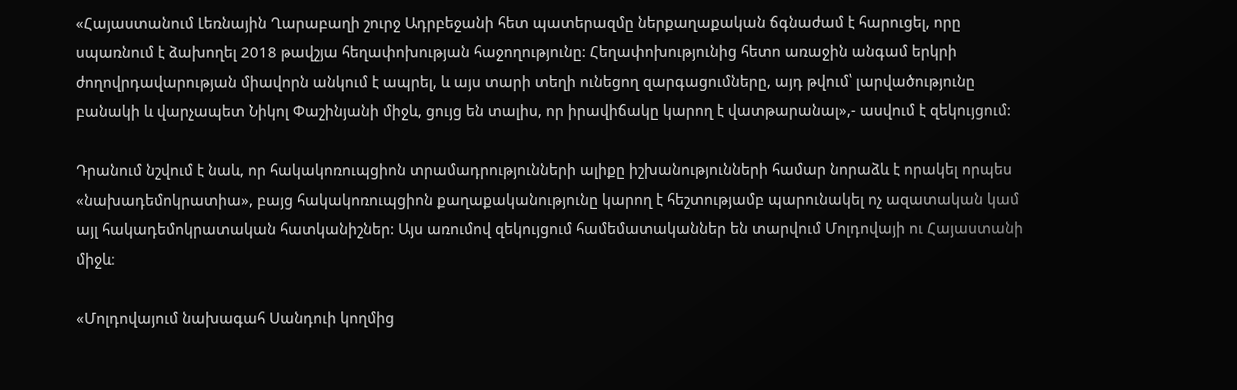«Հայաստանում Լեռնային Ղարաբաղի շուրջ Ադրբեջանի հետ պատերազմը ներքաղաքական ճգնաժամ է հարուցել, որը սպառնում է ձախողել 2018 թավշյա հեղափոխության հաջողությունը: Հեղափոխությունից հետո առաջին անգամ երկրի ժողովրդավարության միավորն անկում է ապրել, և այս տարի տեղի ունեցող զարգացումները, այդ թվում՝ լարվածությունը բանակի և վարչապետ Նիկոլ Փաշինյանի միջև, ցույց են տալիս, որ իրավիճակը կարող է վատթարանալ»,- ասվում է զեկույցում:

Դրանում նշվում է նաև, որ հակակոռուպցիոն տրամադրությունների ալիքը իշխանությունների համար նորաձև է որակել որպես «նախադեմոկրատիա», բայց հակակոռուպցիոն քաղաքականությունը կարող է հեշտությամբ պարունակել ոչ ազատական կամ այլ հակադեմոկրատական հատկանիշներ: Այս առումով զեկույցում համեմատականներ են տարվում Մոլդովայի ու Հայաստանի միջև։

«Մոլդովայում նախագահ Սանդուի կողմից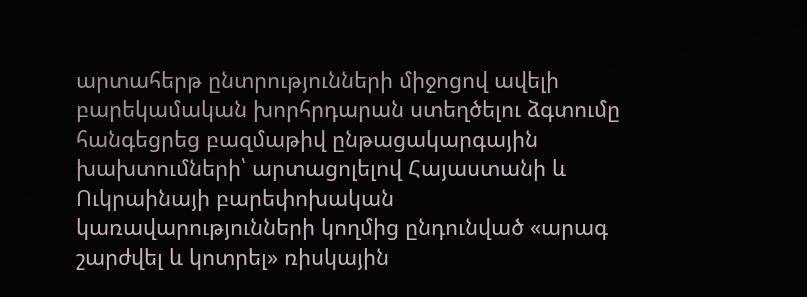արտահերթ ընտրությունների միջոցով ավելի բարեկամական խորհրդարան ստեղծելու ձգտումը հանգեցրեց բազմաթիվ ընթացակարգային խախտումների՝ արտացոլելով Հայաստանի և Ուկրաինայի բարեփոխական կառավարությունների կողմից ընդունված «արագ շարժվել և կոտրել» ռիսկային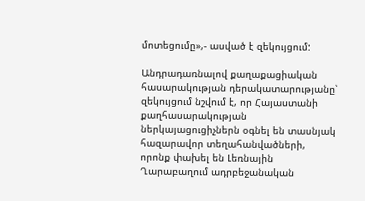մոտեցումը»,- ասված է զեկույցում:

Անդրադառնալով քաղաքացիական հասարակության դերակատարությանը՝ զեկույցում նշվում է, որ Հայաստանի քաղհասարակության ներկայացուցիչներն օգնել են տասնյակ հազարավոր տեղահանվածների, որոնք փախել են Լեռնային Ղարաբաղում ադրբեջանական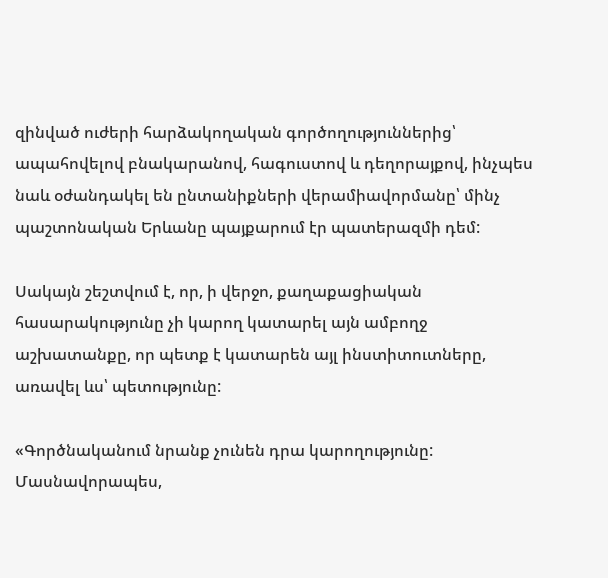զինված ուժերի հարձակողական գործողություններից՝ ապահովելով բնակարանով, հագուստով և դեղորայքով, ինչպես նաև օժանդակել են ընտանիքների վերամիավորմանը՝ մինչ պաշտոնական Երևանը պայքարում էր պատերազմի դեմ:

Սակայն շեշտվում է, որ, ի վերջո, քաղաքացիական հասարակությունը չի կարող կատարել այն ամբողջ աշխատանքը, որ պետք է կատարեն այլ ինստիտուտները, առավել ևս՝ պետությունը:

«Գործնականում նրանք չունեն դրա կարողությունը: Մասնավորապես,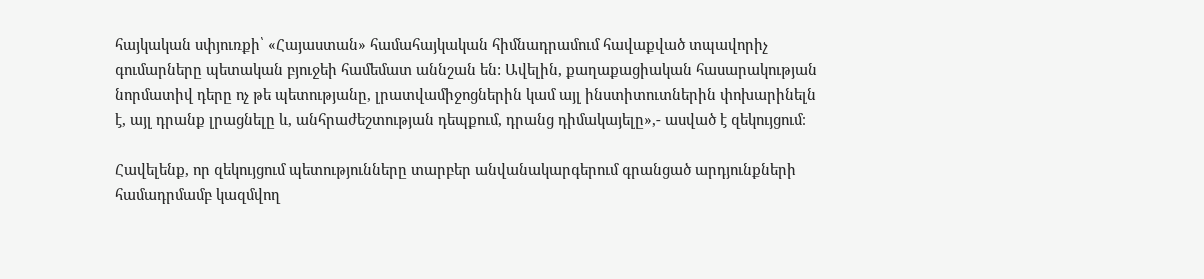հայկական սփյուռքի՝ «Հայաստան» համահայկական հիմնադրամում հավաքված տպավորիչ գումարները պետական բյուջեի համեմատ աննշան են: Ավելին, քաղաքացիական հասարակության նորմատիվ դերը ոչ թե պետությանը, լրատվամիջոցներին կամ այլ ինստիտուտներին փոխարինելն է, այլ դրանք լրացնելը և, անհրաժեշտության դեպքում, դրանց դիմակայելը»,- ասված է զեկույցում։

Հավելենք, որ զեկույցում պետությունները տարբեր անվանակարգերում գրանցած արդյունքների համադրմամբ կազմվող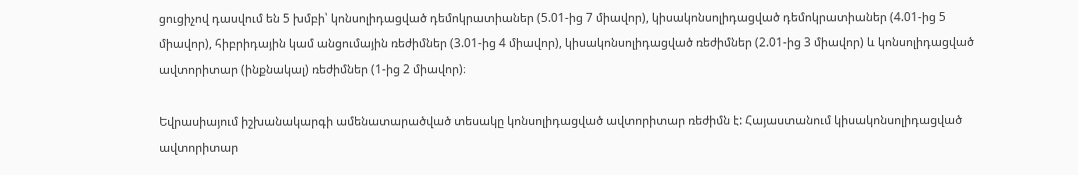ցուցիչով դասվում են 5 խմբի՝ կոնսոլիդացված դեմոկրատիաներ (5.01-ից 7 միավոր), կիսակոնսոլիդացված դեմոկրատիաներ (4.01-ից 5 միավոր), հիբրիդային կամ անցումային ռեժիմներ (3.01-ից 4 միավոր), կիսակոնսոլիդացված ռեժիմներ (2.01-ից 3 միավոր) և կոնսոլիդացված ավտորիտար (ինքնակալ) ռեժիմներ (1-ից 2 միավոր)։

Եվրասիայում իշխանակարգի ամենատարածված տեսակը կոնսոլիդացված ավտորիտար ռեժիմն է: Հայաստանում կիսակոնսոլիդացված ավտորիտար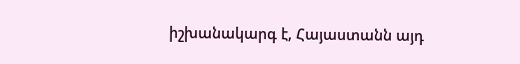իշխանակարգ է, Հայաստանն այդ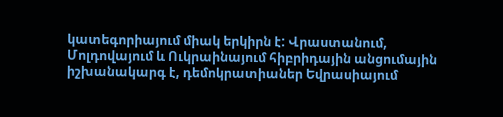կատեգորիայում միակ երկիրն է: Վրաստանում, Մոլդովայում և Ուկրաինայում հիբրիդային անցումային իշխանակարգ է, դեմոկրատիաներ Եվրասիայում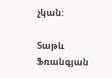չկան:

Տաթև Ֆռանգյան